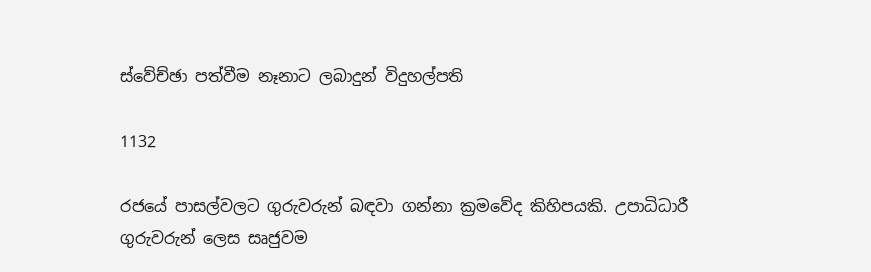ස්වේච්ඡා පත්වීම නෑනාට ලබාදුන් විදුහල්පති

1132

රජයේ පාසල්වලට ගුරුවරුන් බඳවා ගන්නා ක්‍රමවේද කිහිපයකි. උපාධිධාරී ගුරුවරුන් ලෙස සෘජුවම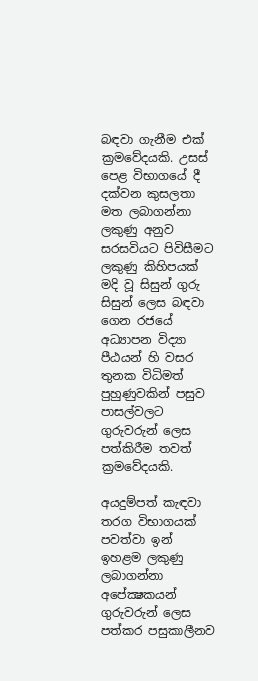බඳවා ගැනීම එක් ක්‍රමවේදයකි. උසස් පෙළ විභාගයේ දී දක්වන කුසලතා මත ලබාගන්නා ලකුණු අනුව සරසවියට පිවිසීමට ලකුණු කිහිපයක් මදි වූ සිසුන් ගුරු සිසුන් ලෙස බඳවා ගෙන රජයේ අධ්‍යාපන විද්‍යා පීඨයන් හි වසර තුනක විධිමත් පුහුණුවකින් පසුව පාසල්වලට ගුරුවරුන් ලෙස පත්කිරීම තවත් ක්‍රමවේදයකි.

අයදුම්පත් කැඳවා තරග විභාගයක් පවත්වා ඉන් ඉහළම ලකුණු ලබාගන්නා අපේක්‍ෂකයන් ගුරුවරුන් ලෙස පත්කර පසුකාලීනව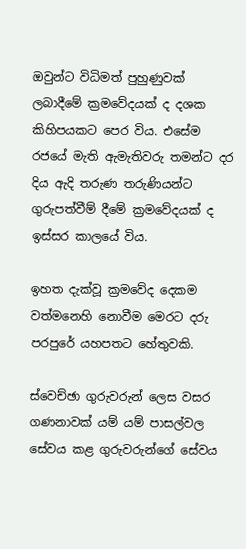ඔවුන්ට විධිමත් පුහුණුවක් ලබාදීමේ ක්‍රමවේදයක් ද දශක කිහිපයකට පෙර විය. එසේම රජයේ මැති ඇමැතිවරු තමන්ට දර දිය ඇදි තරුණ තරුණියන්ට ගුරුපත්වීම් දීමේ ක්‍රමවේදයක් ද ඉස්සර කාලයේ විය.

ඉහත දැක්වූ ක්‍රමවේද දෙකම වත්මනෙහි නොවීම මෙරට දරු පරපුරේ යහපතට හේතුවකි.

ස්වෙච්ඡා ගුරුවරුන් ලෙස වසර ගණනාවක් යම් යම් පාසල්වල සේවය කළ ගුරුවරුන්ගේ සේවය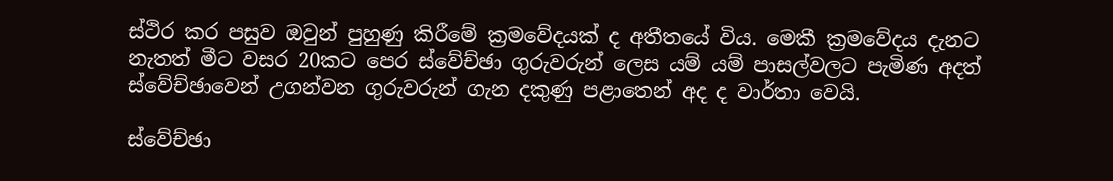ස්ථිර කර පසුව ඔවුන් පුහුණු කිරීමේ ක්‍රමවේදයක් ද අතීතයේ විය. මෙකී ක්‍රමවේදය දැනට නැතත් මීට වසර 20කට පෙර ස්වේච්ඡා ගුරුවරුන් ලෙස යම් යම් පාසල්වලට පැමිණ අදත් ස්වේච්ඡාවෙන් උගන්වන ගුරුවරුන් ගැන දකුණු පළාතෙන් අද ද වාර්තා වෙයි.

ස්වේච්ඡා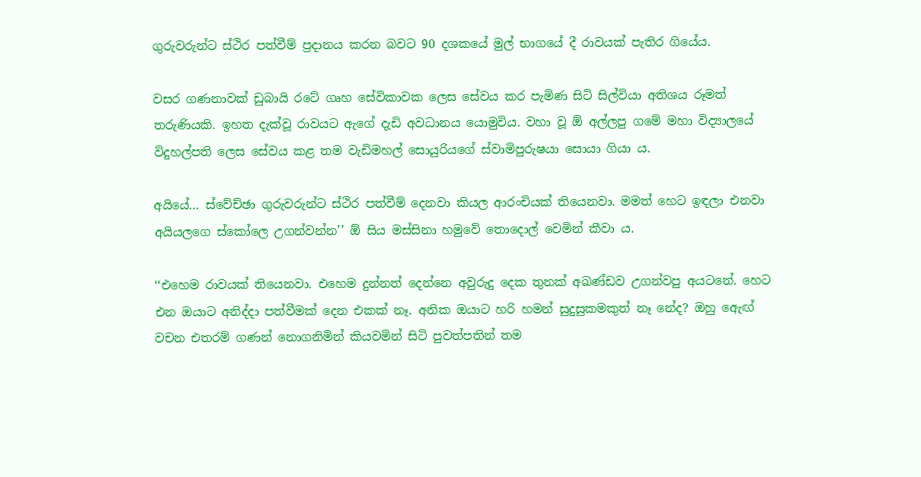ගුරුවරුන්ට ස්ථිර පත්වීම් ප්‍රදානය කරන බවට 90 දශකයේ මුල් භාගයේ දී රාවයක් පැතිර ගියේය.

වසර ගණනාවක් ඩුබායි රටේ ගෘහ සේවිකාවක ලෙස සේවය කර පැමිණ සිටි සිල්වියා අතිශය රූමත් තරුණියකි. ඉහත දැක්වූ රාවයට ඇගේ දැඩි අවධානය යොමුවිය. වහා වූ ඕ අල්ලපු ගමේ මහා විද්‍යාලයේ විදුහල්පති ලෙස සේවය කළ තම වැඩිමහල් සොයුරියගේ ස්වාමිපුරුෂයා සොයා ගියා ය.

අයියේ… ස්වේච්ඡා ගුරුවරුන්ට ස්ථිර පත්වීම් දෙනවා කියල ආරංචියක් තියෙනවා. මමත් හෙට ඉඳලා එනවා අයියලගෙ ස්කෝලෙ උගන්වන්න’’ ඕ සිය මස්සිනා හමුවේ තොදොල් වෙමින් කීවා ය.

‘‘එහෙම රාවයක් තියෙනවා. එහෙම දුන්නත් දෙන්නෙ අවුරුදු දෙක තුනක් අඛණ්ඩව උගන්වපු අයටනේ. හෙට එන ඔයාට අනිද්දා පත්වීමක් දෙන එකක් නෑ. අනික ඔයාට හරි හමන් සුදුසුකමකුත් නෑ නේද? ඔහු ඇෙඟ් වචන එතරම් ගණන් නොගනිමින් කියවමින් සිටි පුවත්පතින් තම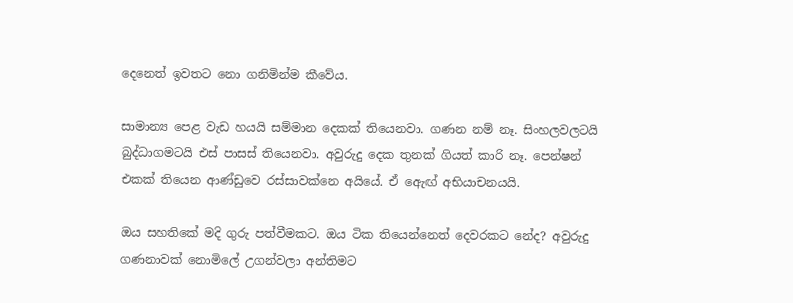දෙනෙත් ඉවතට නො ගනිමින්ම කීවේය.

සාමාන්‍ය පෙළ වැඩ හයයි සම්මාන දෙකක් තියෙනවා. ගණන නම් නෑ. සිංහලවලටයි බුද්ධාගමටයි එස් පාසස් තියෙනවා. අවුරුදු දෙක තුනක් ගියත් කාරි නෑ. පෙන්ෂන් එකක් තියෙන ආණ්ඩුවෙ රස්සාවක්නෙ අයියේ. ඒ ඇෙඟ් අභියාචනයයි.

ඔය සහතිකේ මදි ගුරු පත්වීමකට. ඔය ටික තියෙන්නෙත් දෙවරකට නේද? අවුරුදු ගණනාවක් නොමිලේ උගන්වලා අන්තිමට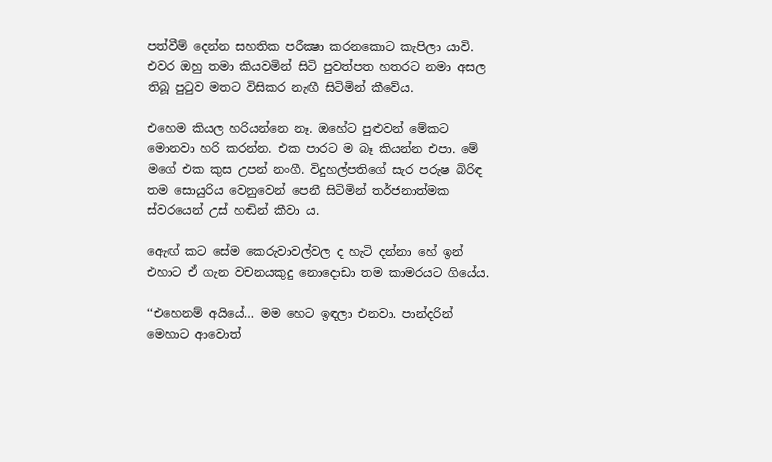පත්වීම් දෙන්න සහතික පරීක්‍ෂා කරනකොට කැපිලා යාවි. එවර ඔහු තමා කියවමින් සිටි පුවත්පත හතරට නමා අසල තිබූ පුටුව මතට විසිකර නැඟී සිටිමින් කීවේය.

එහෙම කියල හරියන්නෙ නෑ. ඔහේට පුළුවන් මේකට මොනවා හරි කරන්න. එක පාරට ම බෑ කියන්න එපා. මේ මගේ එක කුස උපන් නංගී. විදුහල්පතිගේ සැර පරුෂ බිරිඳ තම සොයුරිය වෙනුවෙන් පෙනී සිටිමින් තර්ජනාත්මක ස්වරයෙන් උස් හඬින් කීවා ය.

ඇෙඟ් කට සේම කෙරුවාවල්වල ද හැටි දන්නා හේ ඉන් එහාට ඒ ගැන වචනයකුදු නොදොඩා තම කාමරයට ගියේය.

‘‘එහෙනම් අයියේ… මම හෙට ඉඳලා එනවා. පාන්දරින් මෙහාට ආවොත්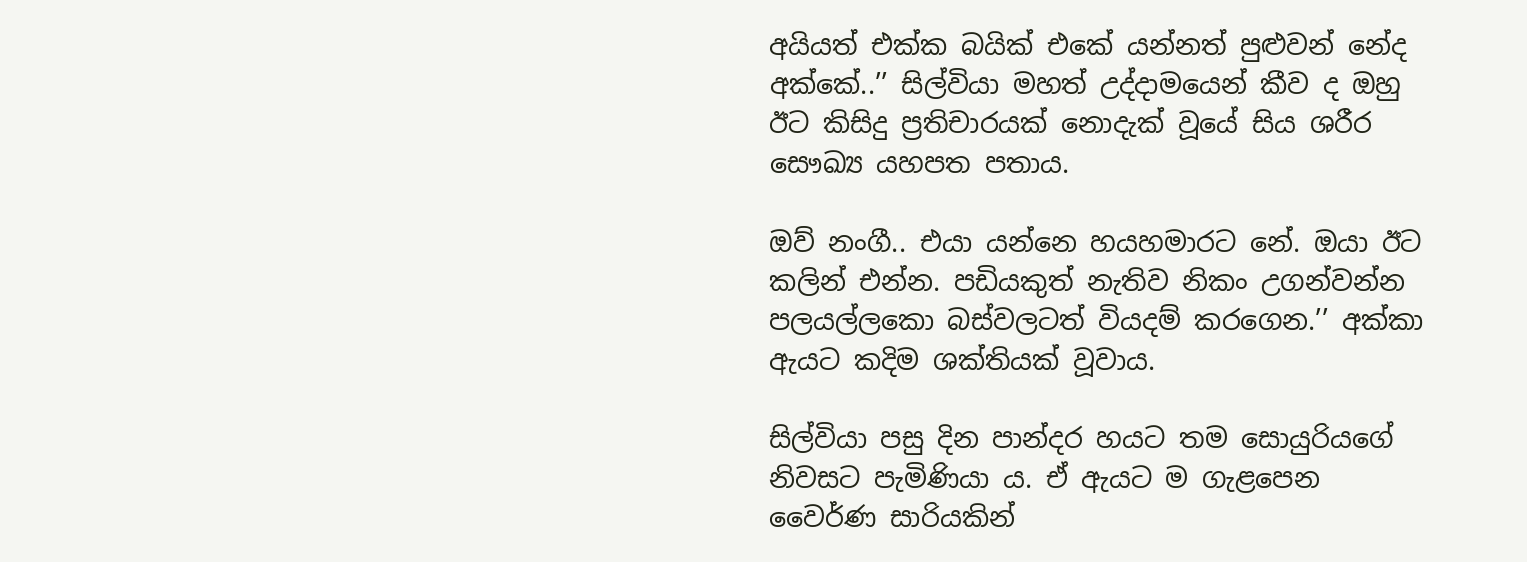අයියත් එක්ක බයික් එකේ යන්නත් පුළුවන් නේද අක්කේ..’’ සිල්වියා මහත් උද්දාමයෙන් කීව ද ඔහු ඊට කිසිදු ප්‍රතිචාරයක් නොදැක් වූයේ සිය ශරීර සෞඛ්‍ය යහපත පතාය.

ඔව් නංගී.. එයා යන්නෙ හයහමාරට නේ. ඔයා ඊට කලින් එන්න. පඩියකුත් නැතිව නිකං උගන්වන්න පලයල්ලකො බස්වලටත් වියදම් කරගෙන.’’ අක්කා ඇයට කදිම ශක්තියක් වූවාය.

සිල්වියා පසු දින පාන්දර හයට තම සොයුරියගේ නිවසට පැමිණියා ය. ඒ ඇයට ම ගැළපෙන වෛර්ණ සාරියකින්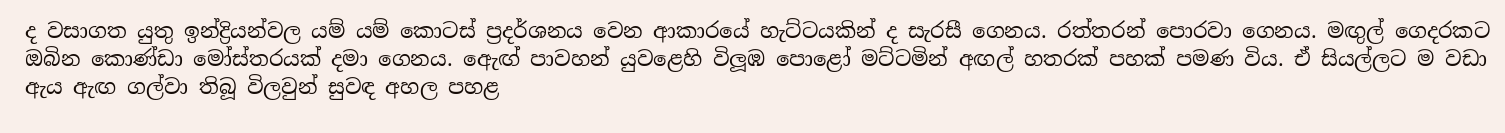ද වසාගත යුතු ඉන්ද්‍රියන්වල යම් යම් කොටස් ප්‍රදර්ශනය වෙන ආකාරයේ හැට්ටයකින් ද සැරසී ගෙනය. රත්තරන් පොරවා ගෙනය. මඟුල් ගෙදරකට ඔබින කොණ්ඩා මෝස්තරයක් දමා ගෙනය. ඇෙඟ් පාවහන් යුවළෙහි විලූඹ පොළෝ මට්ටමින් අඟල් හතරක් පහක් පමණ විය. ඒ සියල්ලට ම වඩා ඇය ඇඟ ගල්වා තිබූ විලවුන් සුවඳ අහල පහළ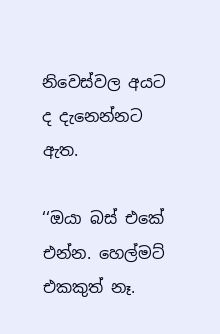නිවෙස්වල අයට ද දැනෙන්නට ඇත.

‘‘ඔයා බස් එකේ එන්න. හෙල්මට් එකකුත් නෑ.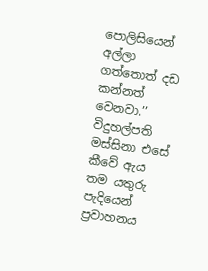පොලිසියෙන් අල්ලා ගත්තොත් දඩ කන්නත් වෙනවා.’’ විදුහල්පති මස්සිනා එසේ කීවේ ඇය තම යතුරු පැදියෙන් ප්‍රවාහනය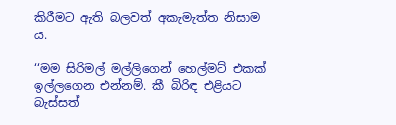කිරීමට ඇති බලවත් අකැමැත්ත නිසාම ය.

‘‘මම සිරිමල් මල්ලිගෙන් හෙල්මට් එකක් ඉල්ලගෙන එන්නම්. කී බිරිඳ එළියට බැස්සත්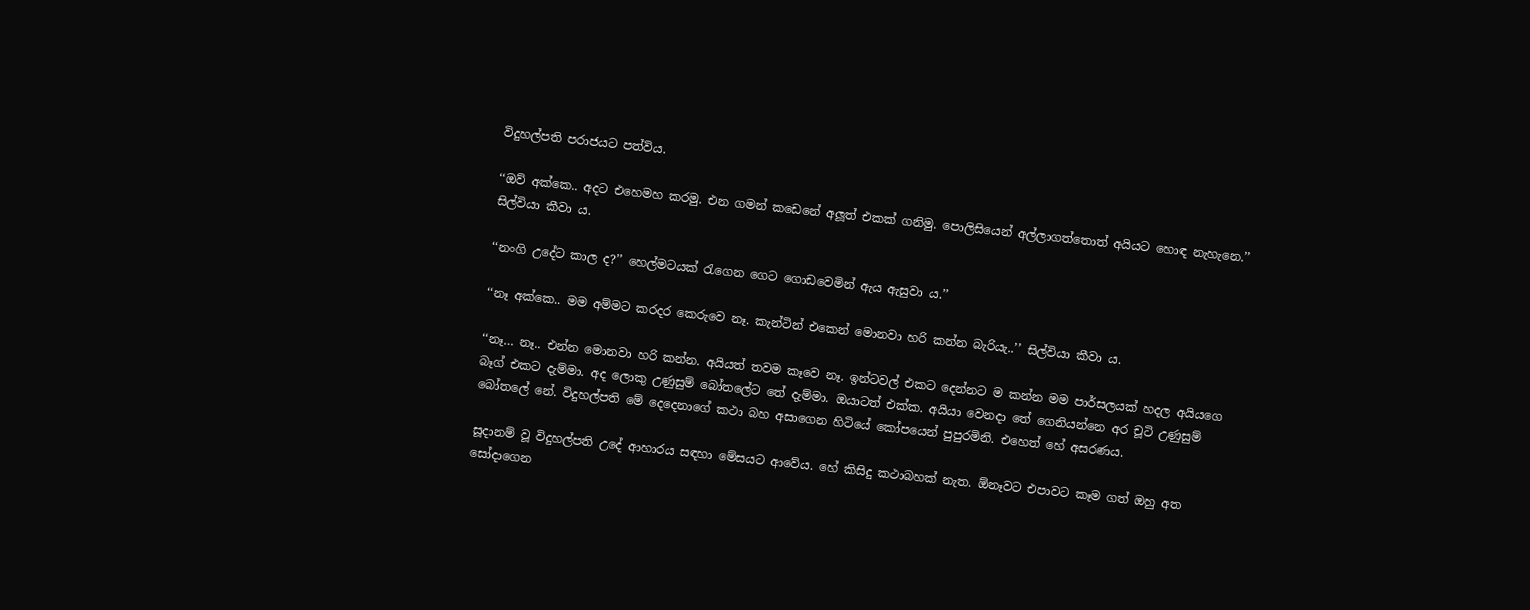විදුහල්පති පරාජයට පත්විය.

‘‘ඔව් අක්කෙ.. අදට එහෙමහ කරමු. එන ගමන් කඩෙනේ අලූත් එකක් ගනිමු. පොලිසියෙන් අල්ලාගත්තොත් අයියට හොඳ නැහැනෙ.’’ සිල්වියා කීවා ය.

‘‘නංගි උදේට කාල ද?’’ හෙල්මටයක් රැගෙන ගෙට ගොඩවෙමින් ඇය ඇසුවා ය.’’

‘‘නෑ අක්කෙ.. මම අම්මට කරදර කෙරුවෙ නෑ. කැන්ටින් එකෙන් මොනවා හරි කන්න බැරියැ..’’ සිල්වියා කීවා ය.

‘‘නෑ… නෑ.. එන්න මොනවා හරි කන්න. අයියත් තවම කෑවෙ නෑ. ඉන්ටවල් එකට දෙන්නට ම කන්න මම පාර්සලයක් හදල අයියගෙ බෑග් එකට දැම්මා. අද ලොකු උණුසුම් බෝතලේට තේ දැම්මා. ඔයාටත් එක්ක. අයියා වෙනදා තේ ගෙනියන්නෙ අර චූටි උණුසුම් බෝතලේ නේ. විදුහල්පති මේ දෙදෙනාගේ කථා බහ අසාගෙන හිටියේ කෝපයෙන් පුපුරමිනි. එහෙත් හේ අසරණය.

සූදානම් වූ විදුහල්පති උදේ ආහාරය සඳහා මේසයට ආවේය. හේ කිසිදු කථාබහක් නැත. ඕනෑවට එපාවට කෑම ගත් ඔහු අත සෝදාගෙන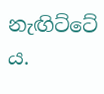නැඟිට්ටේ ය.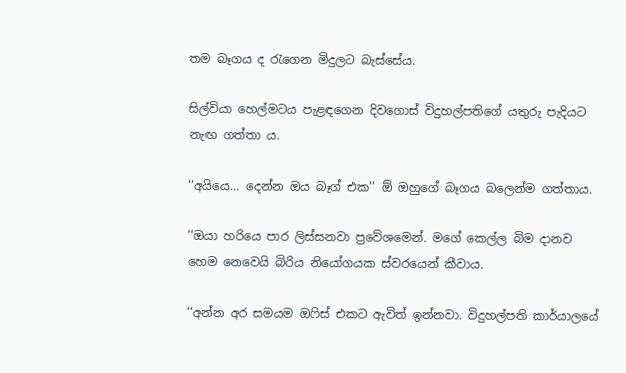තම බෑගය ද රැගෙන මිදුලට බැස්සේය.

සිල්වියා හෙල්මටය පැළඳගෙන දිවගොස් විදුහල්පතිගේ යතුරු පැදියට නැඟ ගත්තා ය.

‘‘අයියෙ… දෙන්න ඔය බෑග් එක’’ ඕ ඔහුගේ බෑගය බලෙන්ම ගත්තාය.

‘‘ඔයා හරියෙ පාර ලිස්සනවා ප්‍රවේශමෙන්. මගේ කෙල්ල බිම දානව හෙම නෙවෙයි බිරිය නියෝගයක ස්වරයෙන් කීවාය.

‘‘අන්න අර සමයම ඔෆිස් එකට ඇවිත් ඉන්නවා. විදුහල්පති කාර්යාලයේ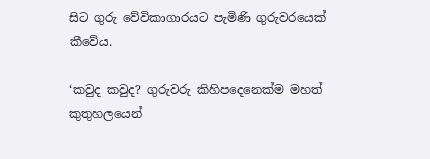සිට ගුරු වේවිකාගාරයට පැමිණි ගුරුවරයෙක් කීවේය.

‘කවුද කවුද? ගුරුවරු කිහිපදෙනෙක්ම මහත් කුතුහලයෙන්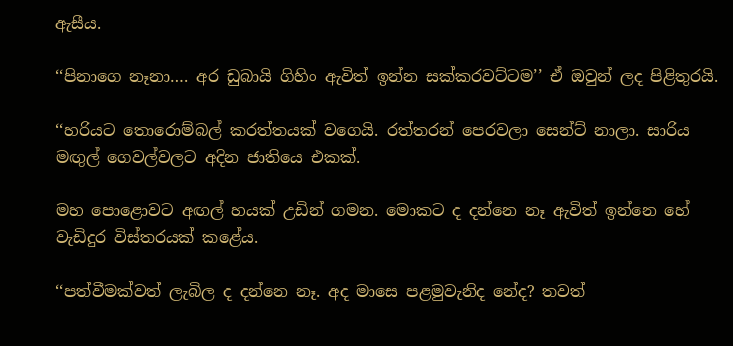ඇසීය.

‘‘පිනාගෙ නෑනා…. අර ඩුබායි ගිහිං ඇවිත් ඉන්න සක්කරවට්ටම’’ ඒ ඔවුන් ලද පිළිතුරයි.

‘‘හරියට තොරොම්බල් කරත්තයක් වගෙයි. රත්තරන් පෙරවලා සෙන්ට් නාලා. සාරිය මඟුල් ගෙවල්වලට අදින ජාතියෙ එකක්.

මහ පොළොවට අඟල් හයක් උඩින් ගමන. මොකට ද දන්නෙ නෑ ඇවිත් ඉන්නෙ හේ වැඩිදුර විස්තරයක් කළේය.

‘‘පත්වීමක්වත් ලැබිල ද දන්නෙ නෑ. අද මාසෙ පළමුවැනිද නේද? තවත්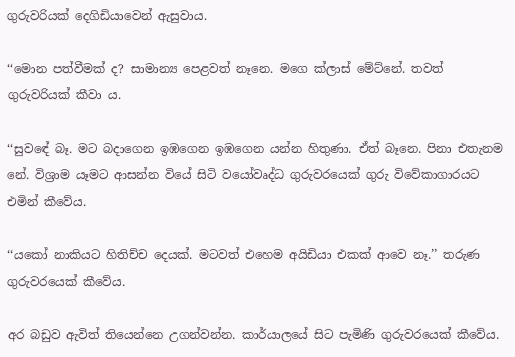ගුරුවරියක් දෙගිඩියාවෙන් ඇසුවාය.

‘‘මොන පත්වීමක් ද? සාමාන්‍ය පෙළවත් නෑනෙ. මගෙ ක්ලාස් මේට්නේ. තවත් ගුරුවරියක් කීවා ය.

‘‘සුවඳේ බෑ. මට බදාගෙන ඉඹගෙන ඉඹගෙන යන්න හිතුණා. ඒත් බෑනෙ. පිනා එතැනම නේ. විශ්‍රාම යෑමට ආසන්න වියේ සිටි වයෝවෘද්ධ ගුරුවරයෙක් ගුරු විවේකාගාරයට එමින් කීවේය.

‘‘යකෝ නාකියට හිතිච්ච දෙයක්. මටවත් එහෙම අයිඩියා එකක් ආවෙ නෑ.’’ තරුණ ගුරුවරයෙක් කීවේය.

අර බඩුව ඇවිත් තියෙන්නෙ උගන්වන්න. කාර්යාලයේ සිට පැමිණි ගුරුවරයෙක් කීවේය.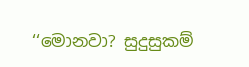‘‘මොනවා? සුදුසුකම්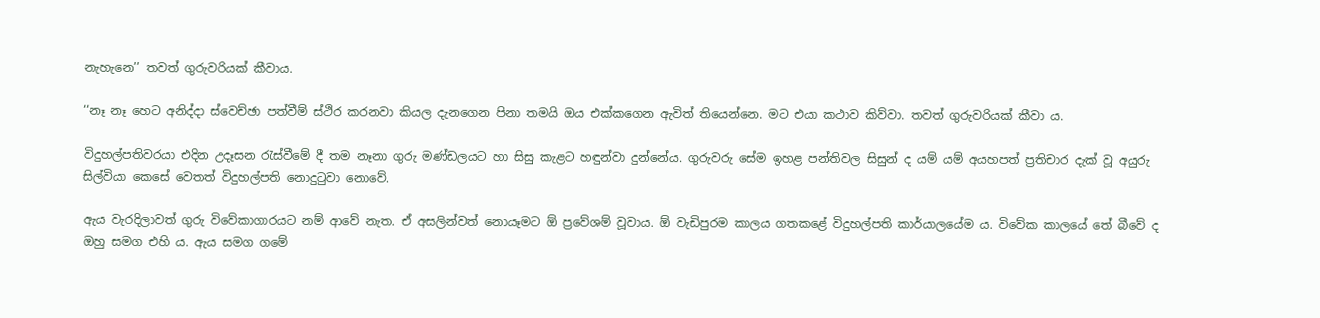නැහැනෙ’’ තවත් ගුරුවරියක් කීවාය.

‘‘නෑ නෑ හෙට අනිද්දා ස්වෙච්ඡා පත්වීම් ස්ථිර කරනවා කියල දැනගෙන පිනා තමයි ඔය එක්කගෙන ඇවිත් තියෙන්නෙ. මට එයා කථාව කිව්වා. තවත් ගුරුවරියක් කීවා ය.

විදුහල්පතිවරයා එදින උදෑසන රැස්වීමේ දී තම නෑනා ගුරු මණ්ඩලයට හා සිසු කැළට හඳුන්වා දුන්නේය. ගුරුවරු සේම ඉහළ පන්තිවල සිසුන් ද යම් යම් අයහපත් ප්‍රතිචාර දැක් වූ අයුරු සිල්වියා කෙසේ වෙතත් විදුහල්පති නොදුටුවා නොවේ.

ඇය වැරදිලාවත් ගුරු විවේකාගාරයට නම් ආවේ නැත. ඒ අසලින්වත් නොයෑමට ඕ ප්‍රවේශම් වූවාය. ඕ වැඩිපුරම කාලය ගතකළේ විදුහල්පති කාර්යාලයේම ය. විවේක කාලයේ තේ බීවේ ද ඔහු සමග එහි ය. ඇය සමග ගමේ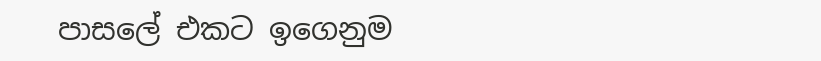පාසලේ එකට ඉගෙනුම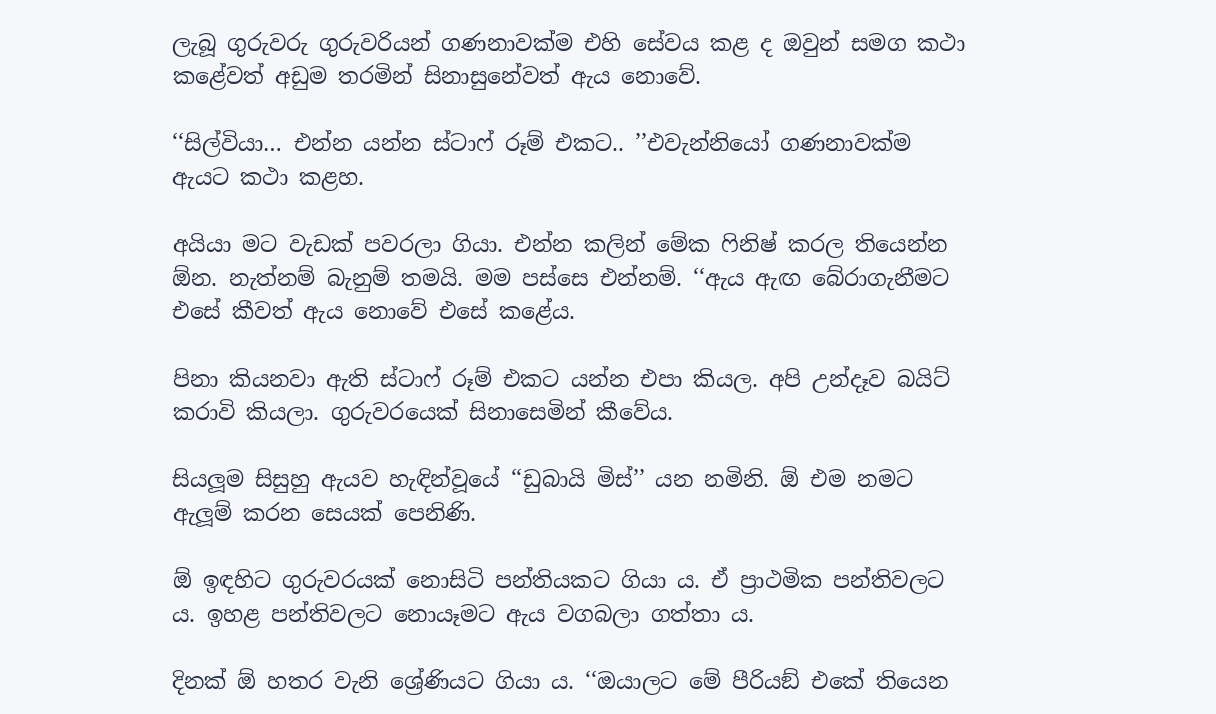ලැබූ ගුරුවරු ගුරුවරියන් ගණනාවක්ම එහි සේවය කළ ද ඔවුන් සමග කථා කළේවත් අඩුම තරමින් සිනාසුනේවත් ඇය නොවේ.

‘‘සිල්වියා… එන්න යන්න ස්ටාෆ් රූම් එකට.. ’’එවැන්නියෝ ගණනාවක්ම ඇයට කථා කළහ.

අයියා මට වැඩක් පවරලා ගියා. එන්න කලින් මේක ෆිනිෂ් කරල තියෙන්න ඕන. නැත්නම් බැනුම් තමයි. මම පස්සෙ එන්නම්. ‘‘ඇය ඇඟ බේරාගැනීමට එසේ කීවත් ඇය නොවේ එසේ කළේය.

පිනා කියනවා ඇති ස්ටාෆ් රූම් එකට යන්න එපා කියල. අපි උන්දෑව බයිට් කරාවි කියලා. ගුරුවරයෙක් සිනාසෙමින් කීවේය.

සියලූම සිසුහු ඇයව හැඳින්වූයේ ‘‘ඩුබායි මිස්’’ යන නමිනි. ඕ එම නමට ඇලූම් කරන සෙයක් පෙනිණි.

ඕ ඉඳහිට ගුරුවරයක් නොසිටි පන්තියකට ගියා ය. ඒ ප්‍රාථමික පන්තිවලට ය. ඉහළ පන්තිවලට නොයෑමට ඇය වගබලා ගත්තා ය.

දිනක් ඕ හතර වැනි ශ්‍රේණියට ගියා ය. ‘‘ඔයාලට මේ පීරියඞ් එකේ තියෙන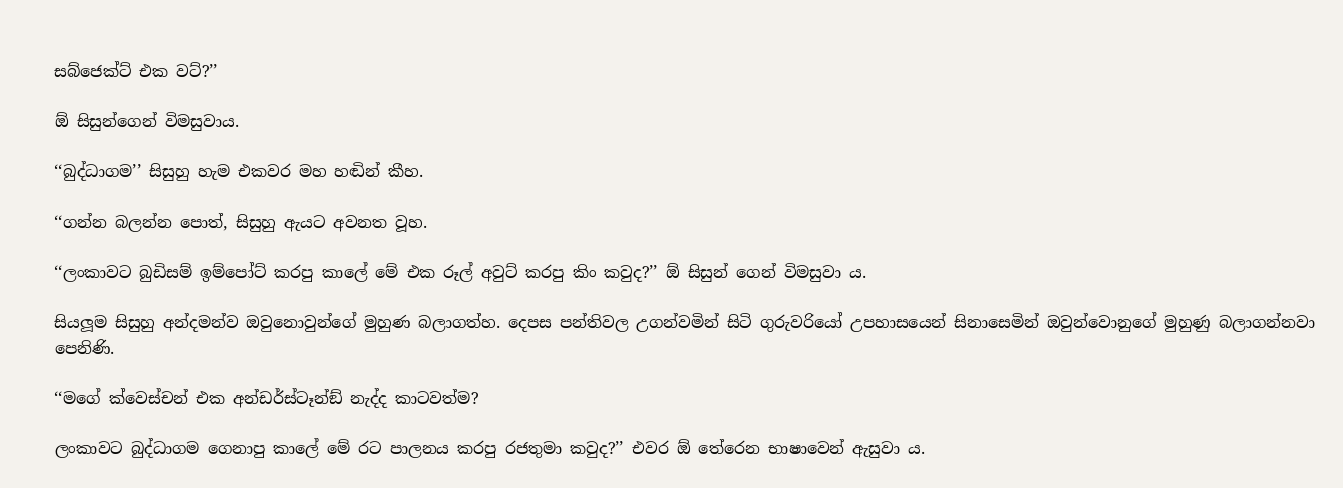සබ්ජෙක්ට් එක වට්?’’

ඕ සිසුන්ගෙන් විමසුවාය.

‘‘බුද්ධාගම’’ සිසුහු හැම එකවර මහ හඬින් කීහ.

‘‘ගන්න බලන්න පොත්, සිසුහු ඇයට අවනත වූහ.

‘‘ලංකාවට බුඩිසම් ඉම්පෝට් කරපු කාලේ මේ එක රූල් අවුට් කරපු කිං කවුද?’’ ඕ සිසුන් ගෙන් විමසුවා ය.

සියලූම සිසුහු අන්දමන්ව ඔවුනොවුන්ගේ මුහුණ බලාගත්හ. දෙපස පන්තිවල උගන්වමින් සිටි ගුරුවරියෝ උපහාසයෙන් සිනාසෙමින් ඔවුන්වොනුගේ මුහුණු බලාගන්නවා පෙනිණි.

‘‘මගේ ක්වෙස්චන් එක අන්ඩර්ස්ටෑන්ඞ් නැද්ද කාටවත්ම?

ලංකාවට බුද්ධාගම ගෙනාපු කාලේ මේ රට පාලනය කරපු රජතුමා කවුද?’’ එවර ඕ තේරෙන භාෂාවෙන් ඇසුවා ය.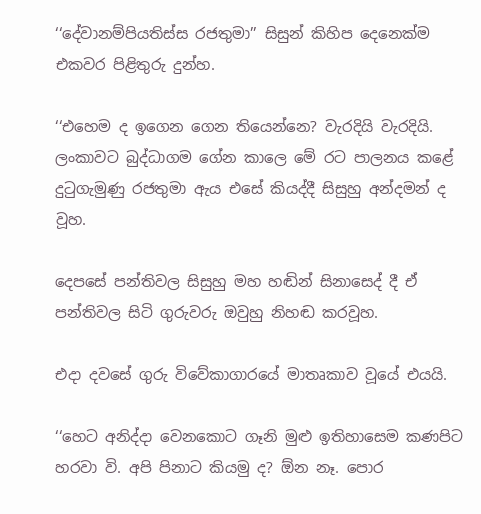‘‘දේවානම්පියතිස්ස රජතුමා’’ සිසුන් කිහිප දෙනෙක්ම එකවර පිළිතුරු දුන්හ.

‘‘එහෙම ද ඉගෙන ගෙන තියෙන්නෙ? වැරදියි වැරදියි. ලංකාවට බුද්ධාගම ගේන කාලෙ මේ රට පාලනය කළේ දුටුගැමුණු රජතුමා ඇය එසේ කියද්දී සිසුහු අන්දමන් ද වූහ.

දෙපසේ පන්තිවල සිසුහු මහ හඬින් සිනාසෙද් දී ඒ පන්තිවල සිටි ගුරුවරු ඔවුහු නිහඬ කරවූහ.

එදා දවසේ ගුරු විවේකාගාරයේ මාතෘකාව වූයේ එයයි.

‘‘හෙට අනිද්දා වෙනකොට ගෑනි මුළු ඉතිහාසෙම කණපිට හරවා වි. අපි පිනාට කියමු ද? ඕන නෑ. පොර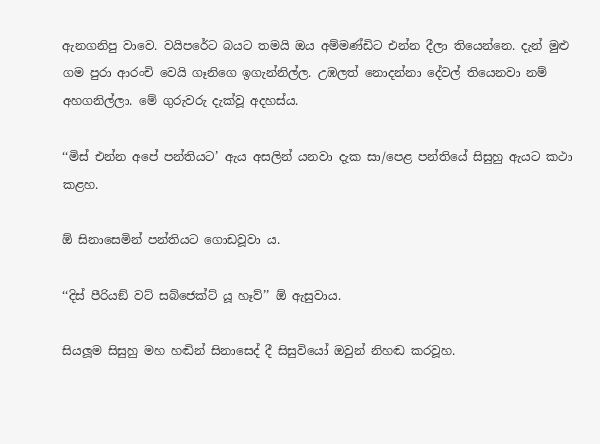ඇනගනිපු වාවෙ. වයිපරේට බයට තමයි ඔය අම්මණ්ඩිට එන්න දීලා තියෙන්නෙ. දැන් මුළු ගම පුරා ආරංචි වෙයි ගෑනිගෙ ඉගැන්නිල්ල. උඹලත් නොදන්නා දේවල් තියෙනවා නම් අහගනිල්ලා. මේ ගුරුවරු දැක්වූ අදහස්ය.

‘‘මිස් එන්න අපේ පන්තියට’ ඇය අසලින් යනවා දැක සා/පෙළ පන්තියේ සිසුහු ඇයට කථා කළහ.

ඕ සිනාසෙමින් පන්තියට ගොඩවූවා ය.

‘‘දිස් පීරියඞ් වට් සබ්ජෙක්ට් යූ හෑව්’’ ඕ ඇසුවාය.

සියලූම සිසුහු මහ හඬින් සිනාසෙද් දී සිසුවියෝ ඔවුන් නිහඬ කරවූහ.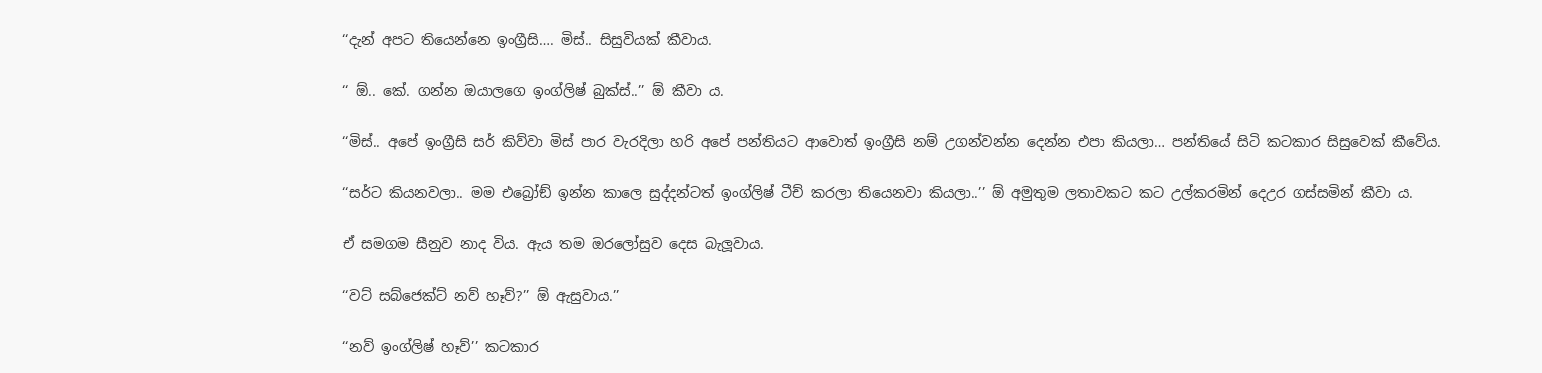‘‘දැන් අපට තියෙන්නෙ ඉංග්‍රීසි…. මිස්.. සිසුවියක් කීවාය.

‘‘ ඕ.. කේ. ගන්න ඔයාලගෙ ඉංග්ලිෂ් බුක්ස්..’’ ඕ කීවා ය.

‘‘මිස්.. අපේ ඉංග්‍රීසි සර් කිව්වා මිස් පාර වැරදිලා හරි අපේ පන්තියට ආවොත් ඉංග්‍රීසි නම් උගන්වන්න දෙන්න එපා කියලා… පන්තියේ සිටි කටකාර සිසුවෙක් කීවේය.

‘‘සර්ට කියනවලා.. මම එබ්‍රෝඞ් ඉන්න කාලෙ සුද්දන්ටත් ඉංග්ලිෂ් ටීච් කරලා තියෙනවා කියලා..’’ ඕ අමුතුම ලතාවකට කට උල්කරමින් දෙඋර ගස්සමින් කීවා ය.

ඒ සමගම සීනුව නාද විය. ඇය තම ඔරලෝසුව දෙස බැලූවාය.

‘‘වට් සබ්ජෙක්ට් නව් හෑව්?’’ ඕ ඇසුවාය.’’

‘‘නව් ඉංග්ලිෂ් හෑව්’’ කටකාර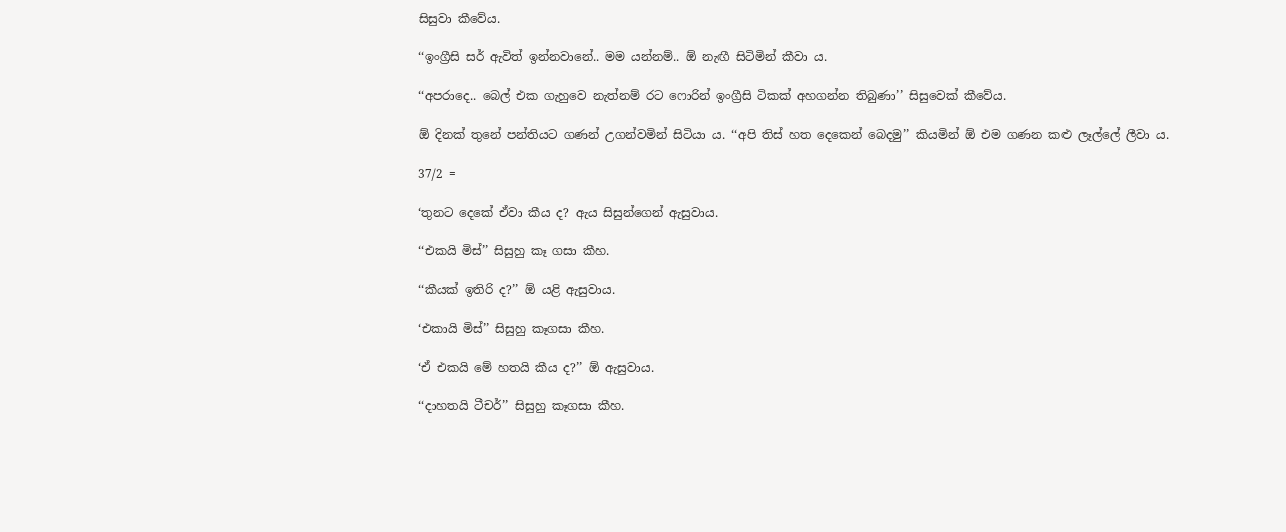සිසුවා කීවේය.

‘‘ඉංග්‍රීසි සර් ඇවිත් ඉන්නවානේ.. මම යන්නම්.. ඕ නැඟී සිටිමින් කීවා ය.

‘‘අපරාදෙ.. බෙල් එක ගැහුවෙ නැත්නම් රට ෆොරින් ඉංග්‍රීසි ටිකක් අහගන්න තිබුණා’’ සිසුවෙක් කීවේය.

ඕ දිනක් තුනේ පන්තියට ගණන් උගන්වමින් සිටියා ය. ‘‘අපි තිස් හත දෙකෙන් බෙදමු’’ කියමින් ඕ එම ගණන කළු ලෑල්ලේ ලීවා ය.

37/2 =

‘තුනට දෙකේ ඒවා කීය ද? ඇය සිසුන්ගෙන් ඇසුවාය.

‘‘එකයි මිස්’’ සිසුහු කෑ ගසා කීහ.

‘‘කීයක් ඉතිරි ද?’’ ඕ යළි ඇසුවාය.

‘එකායි මිස්’’ සිසුහු කෑගසා කීහ.

‘ඒ එකයි මේ හතයි කීය ද?’’ ඕ ඇසුවාය.

‘‘දාහතයි ටීචර්’’ සිසුහු කෑගසා කීහ.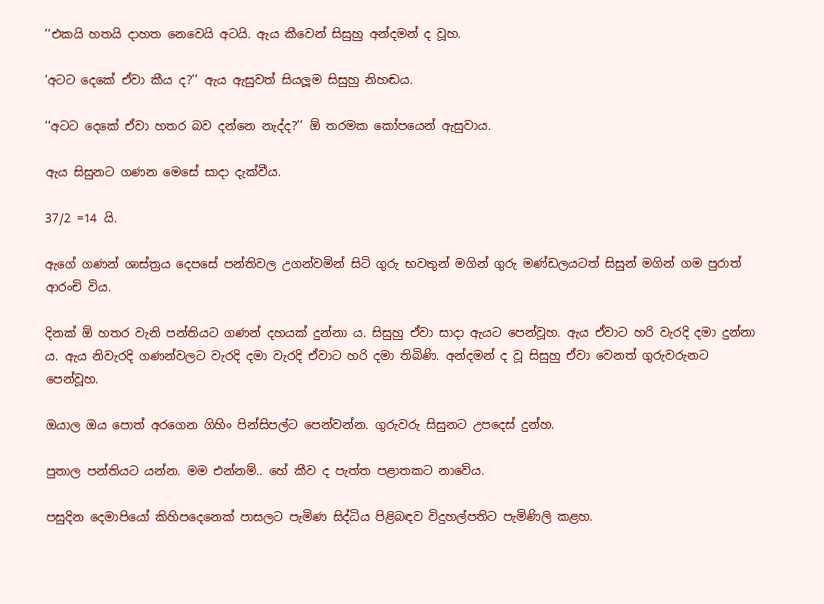‘‘එකයි හතයි දාහත නෙවෙයි අටයි. ඇය කීවෙන් සිසුහු අන්දමන් ද වූහ.

‘අටට දෙකේ ඒවා කීය ද?’’ ඇය ඇසුවත් සියලූම සිසුහු නිහඬය.

‘‘අටට දෙකේ ඒවා හතර බව දන්නෙ නැද්ද?’’ ඕ තරමක කෝපයෙන් ඇසුවාය.

ඇය සිසුනට ගණන මෙසේ සාදා දැක්වීය.

37/2 =14 යි.

ඇගේ ගණන් ශාස්ත්‍රය දෙපසේ පන්තිවල උගන්වමින් සිටි ගුරු භවතුන් මගින් ගුරු මණ්ඩලයටත් සිසුන් මගින් ගම පුරාත් ආරංචි විය.

දිනක් ඕ හතර වැනි පන්තියට ගණන් දහයක් දුන්නා ය. සිසුහු ඒවා සාදා ඇයට පෙන්වූහ. ඇය ඒවාට හරි වැරදි දමා දුන්නා ය. ඇය නිවැරදි ගණන්වලට වැරදි දමා වැරදි ඒවාට හරි දමා තිබිණි. අන්දමන් ද වූ සිසුහු ඒවා වෙනත් ගුරුවරුනට පෙන්වූහ.

ඔයාල ඔය පොත් අරගෙන ගිහිං පින්සිපල්ට පෙන්වන්න. ගුරුවරු සිසුනට උපදෙස් දුන්හ.

පුතාල පන්තියට යන්න. මම එන්නම්.. හේ කීව ද පැත්ත පළාතකට නාවේය.

පසුදින දෙමාපියෝ කිහිපදෙනෙක් පාසලට පැමිණ සිද්ධිය පිළිබඳව විදුහල්පතිට පැමිණිලි කළහ.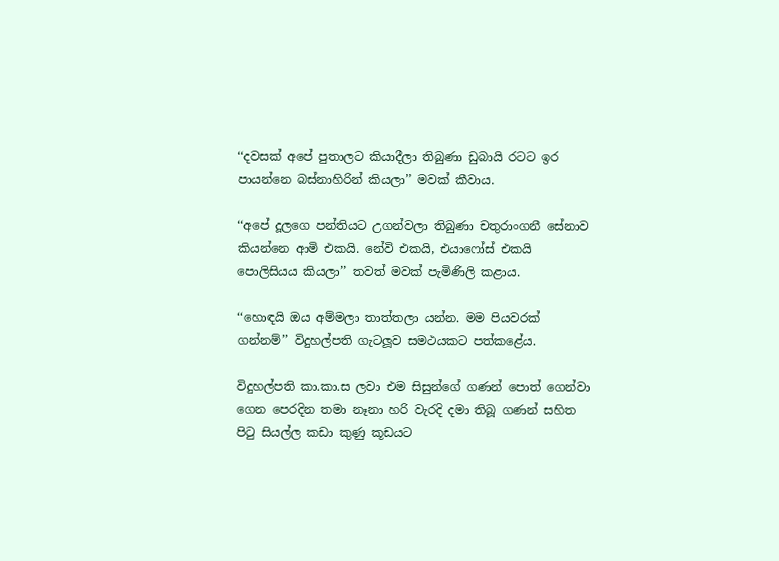‘‘දවසක් අපේ පුතාලට කියාදීලා තිබුණා ඩුබායි රටට ඉර පායන්නෙ බස්නාහිරින් කියලා’’ මවක් කීවාය.

‘‘අපේ දූලගෙ පන්තියට උගන්වලා තිබුණා චතුරාංගනී සේනාව කියන්නෙ ආමි එකයි. නේවි එකයි, එයාෆෝස් එකයි පොලිසියය කියලා’’ තවත් මවක් පැමිණිලි කළාය.

‘‘හොඳයි ඔය අම්මලා තාත්තලා යන්න. මම පියවරක් ගන්නම්’’ විදුහල්පති ගැටලූව සමථයකට පත්කළේය.

විදුහල්පති කා.කා.ස ලවා එම සිසුන්ගේ ගණන් පොත් ගෙන්වා ගෙන පෙරදින තමා නෑනා හරි වැරදි දමා තිබූ ගණන් සහිත පිටු සියල්ල කඩා කුණු කූඩයට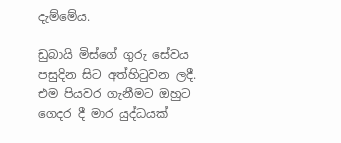දැම්මේය.

ඩුබායි මිස්ගේ ගුරු සේවය පසුදින සිට අත්හිටුවන ලදී. එම පියවර ගැනීමට ඔහුට ගෙදර දී මාර යුද්ධයක්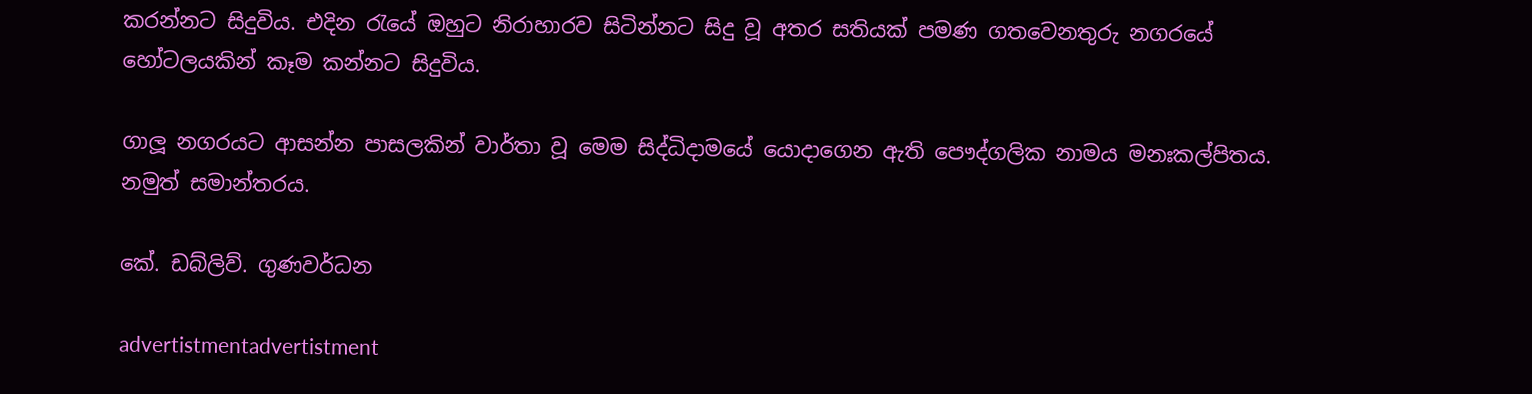කරන්නට සිදුවිය. එදින රැයේ ඔහුට නිරාහාරව සිටින්නට සිදු වූ අතර සතියක් පමණ ගතවෙනතුරු නගරයේ හෝටලයකින් කෑම කන්නට සිදුවිය.

ගාලූ නගරයට ආසන්න පාසලකින් වාර්තා වූ මෙම සිද්ධිදාමයේ යොදාගෙන ඇති පෞද්ගලික නාමය මනඃකල්පිතය. නමුත් සමාන්තරය.

කේ. ඩබ්ලිව්. ගුණවර්ධන

advertistmentadvertistment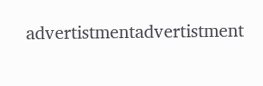advertistmentadvertistment